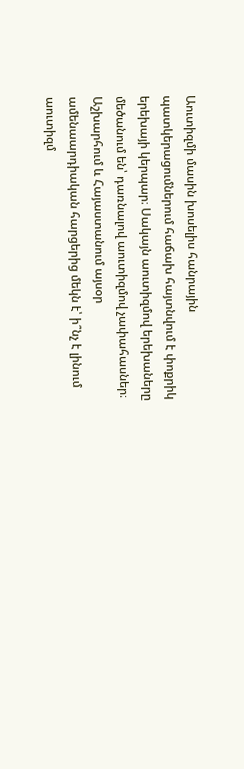Աուտիզմի մասին խոսելիս հանրային պատկերացումներում հաճախ հայտնվում է փոքրիկ երեխայի կերպար։ Սակայն աուտիզմով երեխաները մեծանում են՝ դառնալով աուտիզմով չափահասներ։ Աշխարհում և Հայաստանում այսօր ամենաարդիական հարցերից մեկն է՝ ի՞նչ է լինում աուտիզմ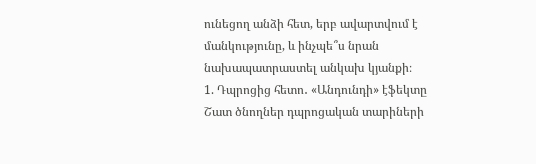ունեցող անձի հետ, երբ ավարտվում է մանկությունը, և ինչպե՞ս նրան նախապատրաստել անկախ կյանքի։
1. Դպրոցից հետո․ «Անդունդի» էֆեկտը
Շատ ծնողներ դպրոցական տարիների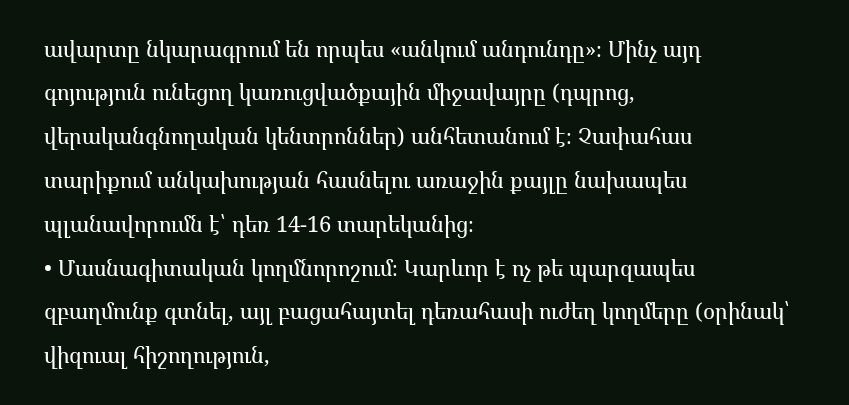ավարտը նկարագրում են որպես «անկում անդունդը»։ Մինչ այդ գոյություն ունեցող կառուցվածքային միջավայրը (դպրոց, վերականգնողական կենտրոններ) անհետանում է։ Չափահաս տարիքում անկախության հասնելու առաջին քայլը նախապես պլանավորումն է՝ դեռ 14-16 տարեկանից։
• Մասնագիտական կողմնորոշում։ Կարևոր է ոչ թե պարզապես զբաղմունք գտնել, այլ բացահայտել դեռահասի ուժեղ կողմերը (օրինակ՝ վիզուալ հիշողություն,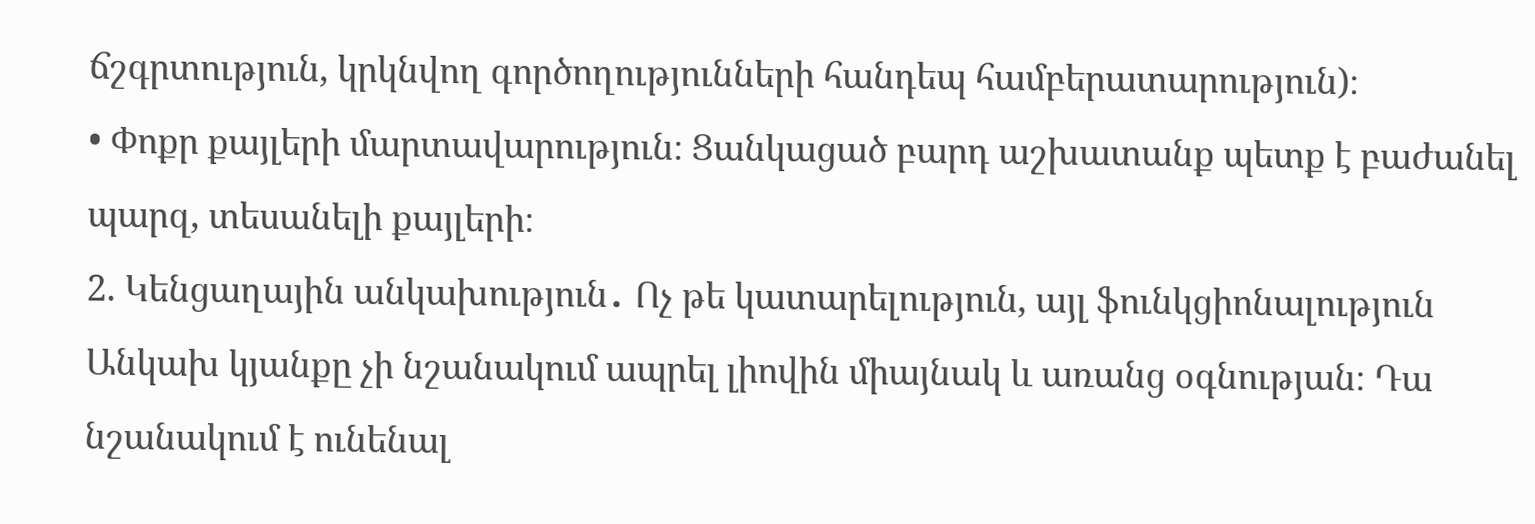ճշգրտություն, կրկնվող գործողությունների հանդեպ համբերատարություն)։
• Փոքր քայլերի մարտավարություն։ Ցանկացած բարդ աշխատանք պետք է բաժանել պարզ, տեսանելի քայլերի։
2. Կենցաղային անկախություն․ Ոչ թե կատարելություն, այլ ֆունկցիոնալություն
Անկախ կյանքը չի նշանակում ապրել լիովին միայնակ և առանց օգնության։ Դա նշանակում է ունենալ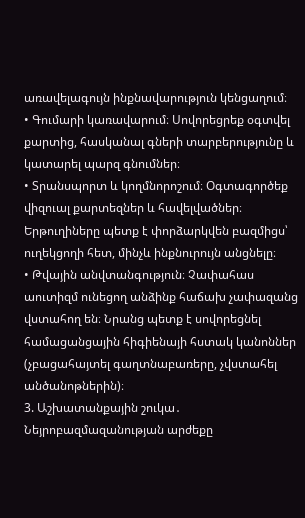առավելագույն ինքնավարություն կենցաղում։
• Գումարի կառավարում։ Սովորեցրեք օգտվել քարտից, հասկանալ գների տարբերությունը և կատարել պարզ գնումներ։
• Տրանսպորտ և կողմնորոշում։ Օգտագործեք վիզուալ քարտեզներ և հավելվածներ։ Երթուղիները պետք է փորձարկվեն բազմիցս՝ ուղեկցողի հետ, մինչև ինքնուրույն անցնելը։
• Թվային անվտանգություն։ Չափահաս աուտիզմ ունեցող անձինք հաճախ չափազանց վստահող են։ Նրանց պետք է սովորեցնել համացանցային հիգիենայի հստակ կանոններ (չբացահայտել գաղտնաբառերը, չվստահել անծանոթներին)։
3. Աշխատանքային շուկա․ Նեյրոբազմազանության արժեքը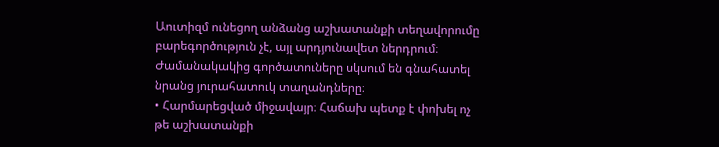Աուտիզմ ունեցող անձանց աշխատանքի տեղավորումը բարեգործություն չէ, այլ արդյունավետ ներդրում։ Ժամանակակից գործատուները սկսում են գնահատել նրանց յուրահատուկ տաղանդները։
• Հարմարեցված միջավայր։ Հաճախ պետք է փոխել ոչ թե աշխատանքի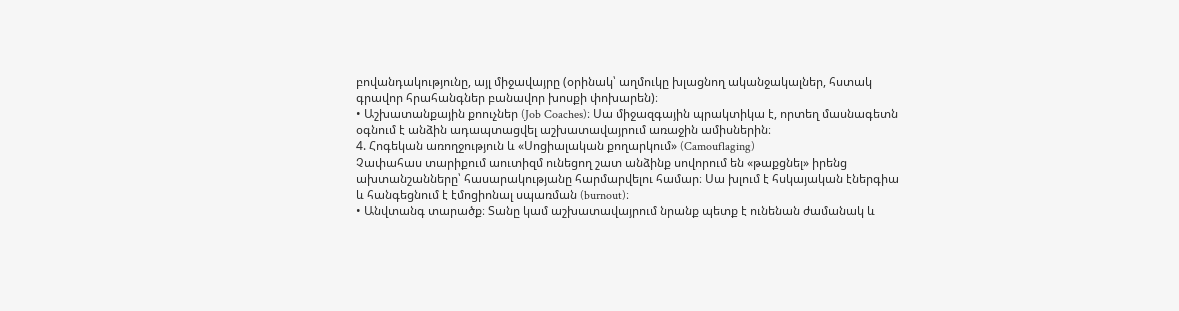բովանդակությունը, այլ միջավայրը (օրինակ՝ աղմուկը խլացնող ականջակալներ, հստակ գրավոր հրահանգներ բանավոր խոսքի փոխարեն)։
• Աշխատանքային քոուչներ (Job Coaches)։ Սա միջազգային պրակտիկա է, որտեղ մասնագետն օգնում է անձին ադապտացվել աշխատավայրում առաջին ամիսներին։
4. Հոգեկան առողջություն և «Սոցիալական քողարկում» (Camouflaging)
Չափահաս տարիքում աուտիզմ ունեցող շատ անձինք սովորում են «թաքցնել» իրենց ախտանշանները՝ հասարակությանը հարմարվելու համար։ Սա խլում է հսկայական էներգիա և հանգեցնում է էմոցիոնալ սպառման (burnout)։
• Անվտանգ տարածք։ Տանը կամ աշխատավայրում նրանք պետք է ունենան ժամանակ և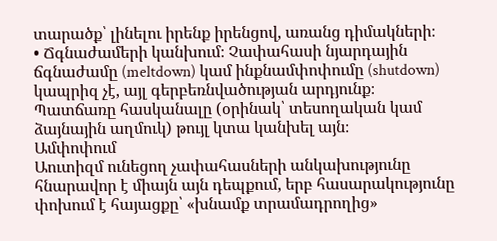տարածք՝ լինելու իրենք իրենցով, առանց դիմակների։
• Ճգնաժամերի կանխում։ Չափահասի նյարդային ճգնաժամը (meltdown) կամ ինքնամփոփումը (shutdown) կապրիզ չէ, այլ գերբեռնվածության արդյունք։ Պատճառը հասկանալը (օրինակ՝ տեսողական կամ ձայնային աղմուկ) թույլ կտա կանխել այն։
Ամփոփում
Աուտիզմ ունեցող չափահասների անկախությունը հնարավոր է միայն այն դեպքում, երբ հասարակությունը փոխում է հայացքը՝ «խնամք տրամադրողից»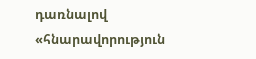դառնալով «հնարավորություն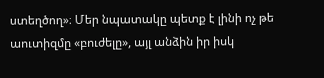ստեղծող»։ Մեր նպատակը պետք է լինի ոչ թե աուտիզմը «բուժելը», այլ անձին իր իսկ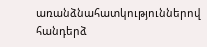առանձնահատկություններով հանդերձ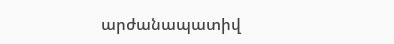արժանապատիվ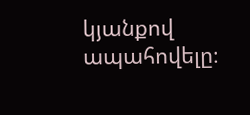կյանքով ապահովելը։